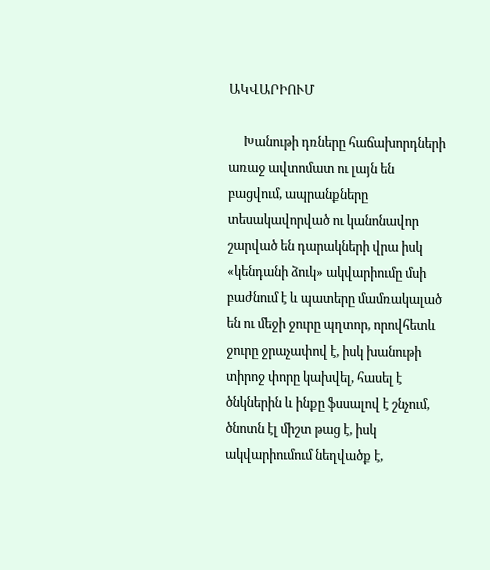ԱԿՎԱՐԻՈՒՄ

     Խանութի դռները հաճախորդների առաջ ավտոմատ ու լայն են բացվում, ապրանքները տեսակավորված ու կանոնավոր շարված են դարակների վրա իսկ «կենդանի ձուկ» ակվարիումը մսի բաժնում է և պատերը մամռակալած են ու մեջի ջուրը պղտոր, որովհետև ջուրը ջրաչափով է, իսկ խանութի տիրոջ փորը կախվել, հասել է ծնկներին և ինքը ֆսսալով է շնչում, ծնոտն էլ միշտ թաց է, իսկ ակվարիումում նեղվածք է,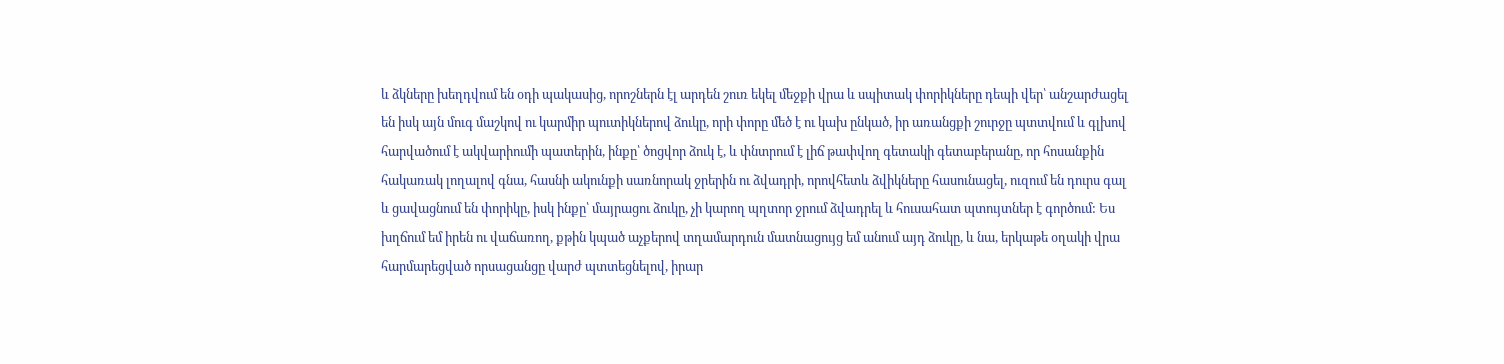և ձկները խեղդվում են օդի պակասից, որոշներն էլ արդեն շուռ եկել մեջքի վրա և սպիտակ փորիկները դեպի վեր՝ անշարժացել են իսկ այն մուգ մաշկով ու կարմիր պուտիկներով ձուկը, որի փորը մեծ է ու կախ ընկած, իր առանցքի շուրջը պտտվում և գլխով հարվածում է ակվարիումի պատերին, ինքը՝ ծոցվոր ձուկ է, և փնտրում է լիճ թափվող գետակի գետաբերանը, որ հոսանքին հակառակ լողալով գնա, հասնի ակունքի սառնորակ ջրերին ու ձվադրի, որովհետև ձվիկները հասունացել, ուզում են դուրս գալ և ցավացնում են փորիկը, իսկ ինքը՝ մայրացու ձուկը, չի կարող պղտոր ջրում ձվադրել և հուսահատ պտույտներ է գործում: Ես խղճում եմ իրեն ու վաճառող, քթին կպած աչքերով տղամարդուն մատնացույց եմ անում այդ ձուկը, և նա, երկաթե օղակի վրա հարմարեցված որսացանցը վարժ պտտեցնելով, իրար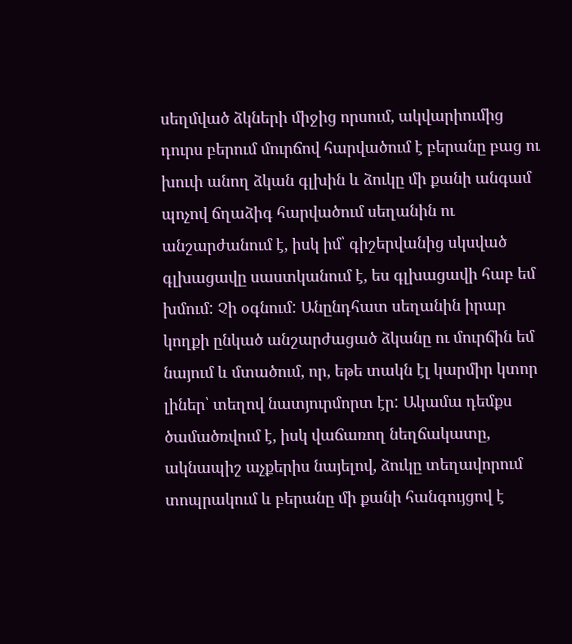սեղմված ձկների միջից որսում, ակվարիումից դուրս բերում մուրճով հարվածում է բերանը բաց ու խուփ անող ձկան գլխին և ձուկը մի քանի անգամ պոչով ճղաձիգ հարվածում սեղանին ու անշարժանում է, իսկ իմ՝ գիշերվանից սկսված գլխացավը սաստկանում է, ես գլխացավի հաբ եմ խմում: Չի օգնում: Անընդհատ սեղանին իրար կողքի ընկած անշարժացած ձկանը ու մուրճին եմ նայում և մտածում, որ, եթե տակն էլ կարմիր կտոր լիներ՝ տեղով նատյուրմորտ էր: Ակամա դեմքս ծամածռվում է, իսկ վաճառող նեղճակատը, ակնապիշ աչքերիս նայելով, ձուկը տեղավորում տոպրակում և բերանը մի քանի հանգույցով է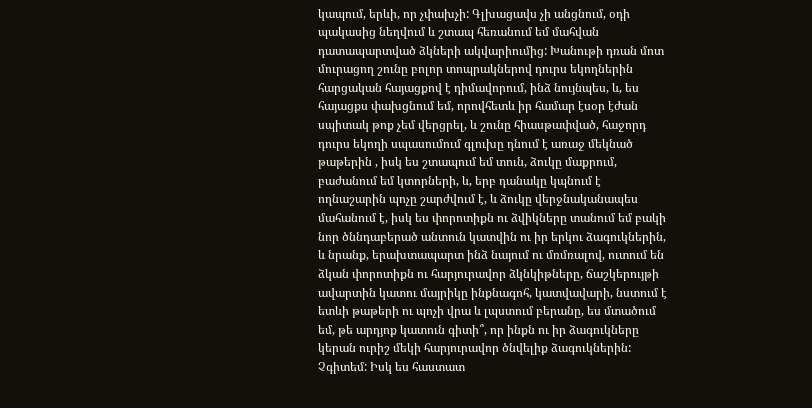կապում, երևի, որ չփախչի: Գլխացավս չի անցնում, օդի պակասից նեղվում և շտապ հեռանում եմ մահվան դատապարտված ձկների ակվարիումից: Խանութի դռան մոտ մուրացող շունը բոլոր տոպրակներով դուրս եկողներին հարցական հայացքով է դիմավորում, ինձ նույնպես, և, ես հայացքս փախցնում եմ, որովհետև իր համար էսօր էժան սպիտակ թոք չեմ վերցրել, և շունը հիասթափված, հաջորդ դուրս եկողի սպասումում գլուխը դնում է առաջ մեկնած թաթերին , իսկ ես շտապում եմ տուն, ձուկը մաքրում, բաժանում եմ կտորների, և, երբ դանակը կպնում է ողնաշարին պոչը շարժվում է, և ձուկը վերջնականապես մահանում է, իսկ ես փորոտիքն ու ձվիկները տանում եմ բակի նոր ծննդաբերած անտուն կատվին ու իր երկու ձագուկներին, և նրանք, երախտապարտ ինձ նայում ու մռմռալով, ուտում են ձկան փորոտիքն ու հարյուրավոր ձկնկիթները, ճաշկերույթի ավարտին կատու մայրիկը ինքնագոհ, կատվավարի, նստում է ետևի թաթերի ու պոչի վրա և լպստում բերանը, ես մտածում եմ, թե արդյոք կատուն գիտի՞, որ ինքն ու իր ձագուկները կերան ուրիշ մեկի հարյուրավոր ծնվելիք ձագուկներին: Չգիտեմ: Իսկ ես հաստատ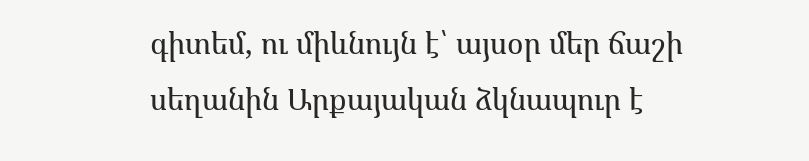գիտեմ, ու միևնույն է՝ այսօր մեր ճաշի սեղանին Արքայական ձկնապուր է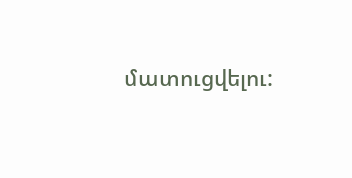մատուցվելու: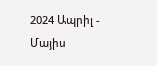2024 Ապրիլ - Մայիս